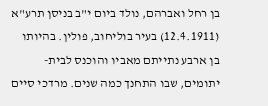בן רחל ואברהם, נולד ביום י"ב בניסן תרע"א (12.4.1911) בעיר בוליחוב, פולין. בהיותו בן ארבע נתייתם מאביו והוכנס לבית- יתומים, שבו התחנך כמה שנים. מרדכי סיים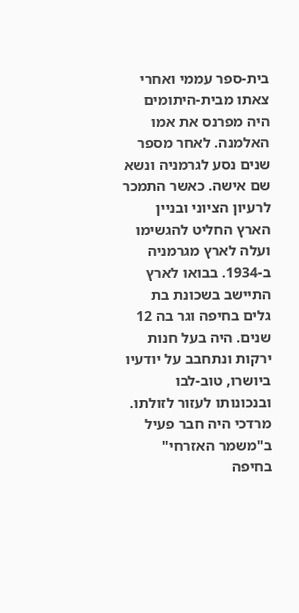בית-ספר עממי ואחרי צאתו מבית-היתומים היה מפרנס את אמו האלמנה. לאחר מספר שנים נסע לגרמניה ונשא שם אישה. כאשר התמכר לרעיון הציוני ובניין הארץ החליט להגשימו ועלה לארץ מגרמניה ב-1934. בבואו לארץ התיישב בשכונת בת גלים בחיפה וגר בה 12 שנים. היה בעל חנות ירקות ונתחבב על יודעיו ביושרו, טוב-לבו ובנכונותו לעזור לזולתו.
מרדכי היה חבר פעיל ב"משמר האזרחי" בחיפה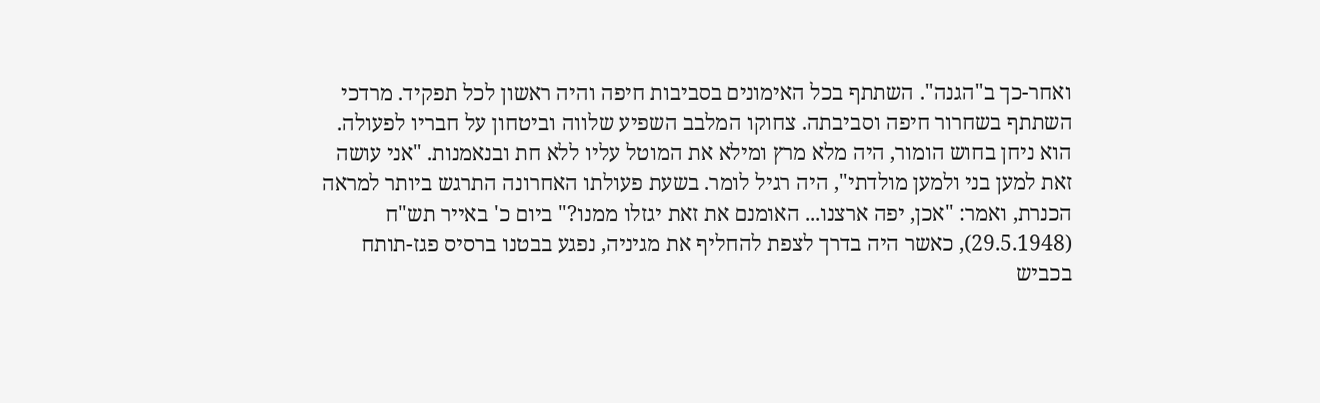ואחר-כך ב"הגנה". השתתף בכל האימונים בסביבות חיפה והיה ראשון לכל תפקיד. מרדכי השתתף בשחרור חיפה וסביבתה. צחוקו המלבב השפיע שלווה וביטחון על חבריו לפעולה. הוא ניחן בחוש הומור, היה מלא מרץ ומילא את המוטל עליו ללא חת ובנאמנות. "אני עושה זאת למען בני ולמען מולדתי", היה רגיל לומר. בשעת פעולתו האחרונה התרגש ביותר למראה הכנרת, ואמר: "אכן, יפה ארצנו... האומנם את זאת יגזלו ממנו?" ביום כ' באייר תש"ח (29.5.1948), כאשר היה בדרך לצפת להחליף את מגיניה, נפגע בבטנו ברסיס פגז-תותח בכביש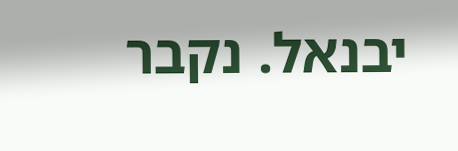יבנאל. נקבר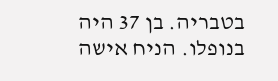בטבריה. בן 37 היה בנופלו. הניח אישה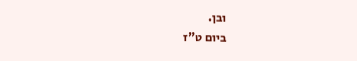ובן.
ביום ט"ז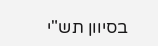בסיוון תש"י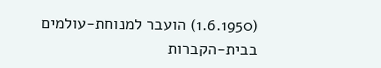(1.6.1950) הועבר למנוחת-עולמים בבית-הקברות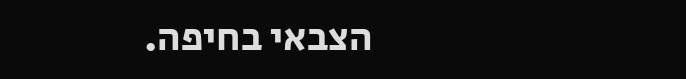הצבאי בחיפה.